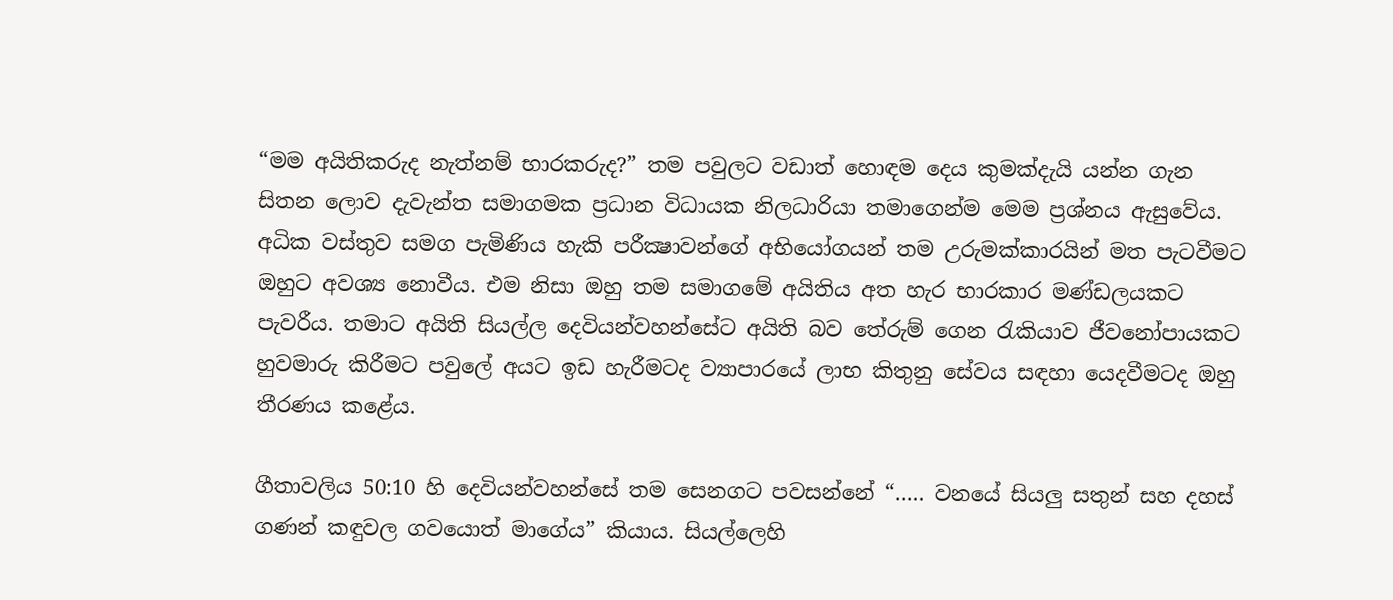“මම අයිතිකරුද නැත්නම් භාරකරුද?” තම පවුලට වඩාත් හොඳම දෙය කුමක්දැයි යන්න ගැන සිතන ලොව දැවැන්ත සමාගමක ප්‍රධාන විධායක නිලධාරියා තමාගෙන්ම මෙම ප්‍රශ්නය ඇසුවේය. අධික වස්තුව සමග පැමිණිය හැකි පරීක්‍ෂාවන්ගේ අභියෝගයන් තම උරුමක්කාරයින් මත පැටවීමට ඔහුට අවශ්‍ය නොවීය. එම නිසා ඔහු තම සමාගමේ අයිතිය අත හැර භාරකාර මණ්ඩලයකට පැවරීය. තමාට අයිති සියල්ල දෙවියන්වහන්සේට අයිති බව තේරුම් ගෙන රැකියාව ජීවනෝපායකට හුවමාරු කිරීමට පවුලේ අයට ඉඩ හැරීමටද ව්‍යාපාරයේ ලාභ කිතුනු සේවය සඳහා යෙදවීමටද ඔහු තීරණය කළේය.

ගීතාවලිය 50:10 හි දෙවියන්වහන්සේ තම සෙනගට පවසන්නේ “….. වනයේ සියලු සතුන් සහ දහස් ගණන් කඳුවල ගවයොත් මාගේය” කියාය. සියල්ලෙහි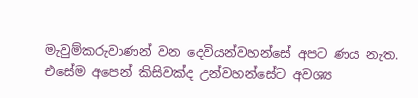මැවුම්කරුවාණන් වන දෙවියන්වහන්සේ අපට ණය නැත. එසේම අපෙන් කිසිවක්ද උන්වහන්සේට අවශ්‍ය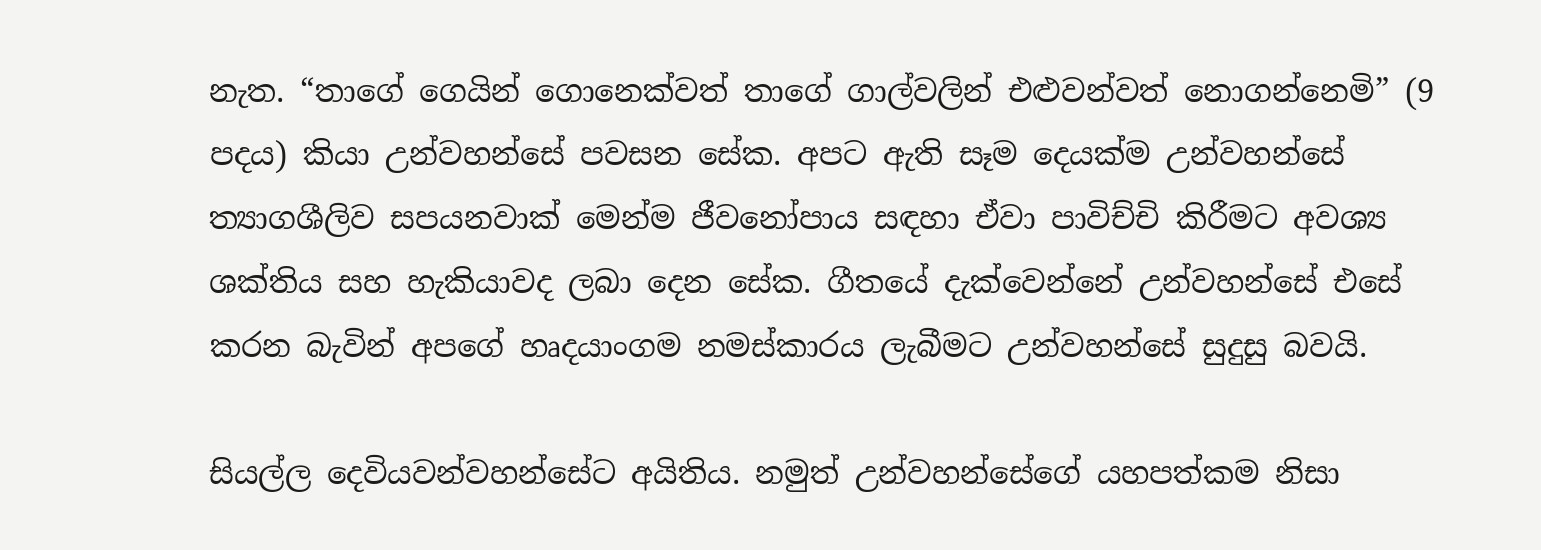නැත. “තාගේ ගෙයින් ගොනෙක්වත් තාගේ ගාල්වලින් එළුවන්වත් නොගන්නෙමි” (9 පදය) කියා උන්වහන්සේ පවසන සේක. අපට ඇති සෑම දෙයක්ම උන්වහන්සේ ත්‍යාගශීලිව සපයනවාක් මෙන්ම ජීවනෝපාය සඳහා ඒවා පාවිච්චි කිරීමට අවශ්‍ය ශක්තිය සහ හැකියාවද ලබා දෙන සේක. ගීතයේ දැක්වෙන්නේ උන්වහන්සේ එසේ කරන බැවින් අපගේ හෘදයාංගම නමස්කාරය ලැබීමට උන්වහන්සේ සුදුසු බවයි.

සියල්ල දෙවියවන්වහන්සේට අයිතිය. නමුත් උන්වහන්සේගේ යහපත්කම නිසා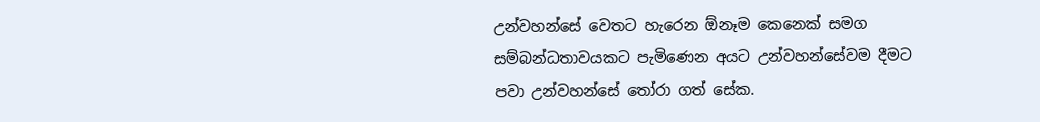උන්වහන්සේ වෙතට හැරෙන ඕනෑම කෙනෙක් සමග සම්බන්ධතාවයකට පැමිණෙන අයට උන්වහන්සේවම දීමට පවා උන්වහන්සේ තෝරා ගත් සේක.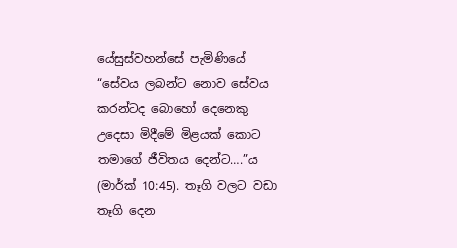යේසුස්වහන්සේ පැමිණියේ “සේවය ලබන්ට නොව සේවය කරන්ටද බොහෝ දෙනෙකු උදෙසා මිදීමේ මිළයක් කොට තමාගේ ජීවිතය දෙන්ට….”ය (මාර්ක් 10:45). තෑගි වලට වඩා තෑගි දෙන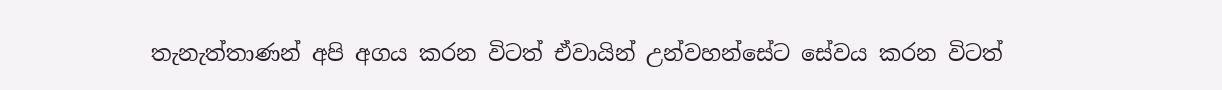තැනැත්තාණන් අපි අගය කරන විටත් ඒවායින් උන්වහන්සේට සේවය කරන විටත්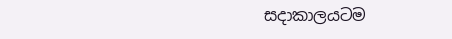සදාකාලයටම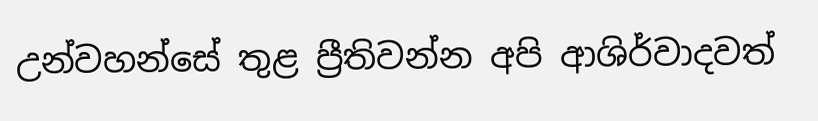උන්වහන්සේ තුළ ප්‍රීතිවන්න අපි ආශිර්වාදවත්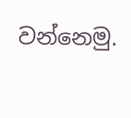වන්නෙමු.